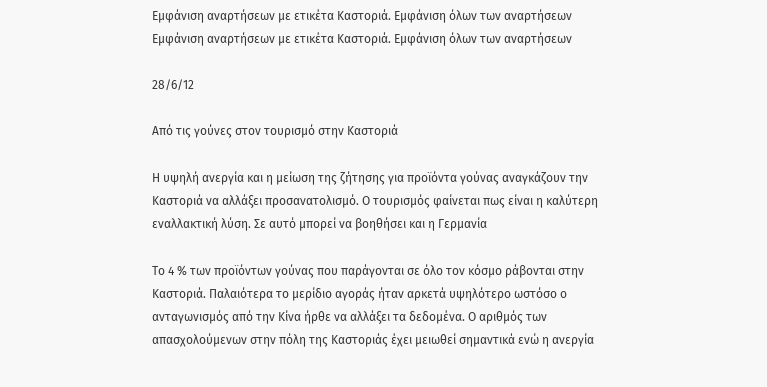Εμφάνιση αναρτήσεων με ετικέτα Καστοριά. Εμφάνιση όλων των αναρτήσεων
Εμφάνιση αναρτήσεων με ετικέτα Καστοριά. Εμφάνιση όλων των αναρτήσεων

28/6/12

Από τις γούνες στον τουρισμό στην Καστοριά

Η υψηλή ανεργία και η μείωση της ζήτησης για προϊόντα γούνας αναγκάζουν την Καστοριά να αλλάξει προσανατολισμό. Ο τουρισμός φαίνεται πως είναι η καλύτερη εναλλακτική λύση. Σε αυτό μπορεί να βοηθήσει και η Γερμανία

Το 4 % των προϊόντων γούνας που παράγονται σε όλο τον κόσμο ράβονται στην Καστοριά. Παλαιότερα το μερίδιο αγοράς ήταν αρκετά υψηλότερο ωστόσο ο ανταγωνισμός από την Κίνα ήρθε να αλλάξει τα δεδομένα. Ο αριθμός των απασχολούμενων στην πόλη της Καστοριάς έχει μειωθεί σημαντικά ενώ η ανεργία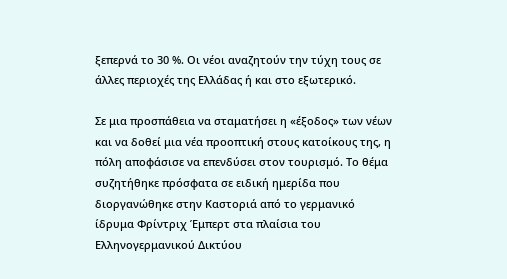ξεπερνά το 30 %. Οι νέοι αναζητούν την τύχη τους σε άλλες περιοχές της Ελλάδας ή και στο εξωτερικό.

Σε μια προσπάθεια να σταματήσει η «έξοδος» των νέων και να δοθεί μια νέα προοπτική στους κατοίκους της, η πόλη αποφάσισε να επενδύσει στον τουρισμό. Το θέμα συζητήθηκε πρόσφατα σε ειδική ημερίδα που διοργανώθηκε στην Καστοριά από το γερμανικό ίδρυμα Φρίντριχ Έμπερτ στα πλαίσια του Ελληνογερμανικού Δικτύου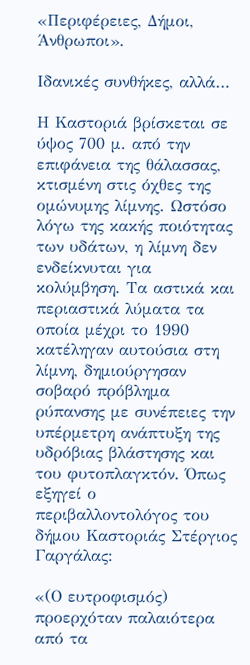«Περιφέρειες, Δήμοι, Άνθρωποι».

Ιδανικές συνθήκες, αλλά…

Η Καστοριά βρίσκεται σε ύψος 700 μ. από την επιφάνεια της θάλασσας, κτισμένη στις όχθες της ομώνυμης λίμνης. Ωστόσο λόγω της κακής ποιότητας των υδάτων, η λίμνη δεν ενδείκνυται για κολύμβηση. Τα αστικά και περιαστικά λύματα τα οποία μέχρι το 1990 κατέληγαν αυτούσια στη λίμνη, δημιούργησαν σοβαρό πρόβλημα ρύπανσης με συνέπειες την υπέρμετρη ανάπτυξη της υδρόβιας βλάστησης και του φυτοπλαγκτόν. Όπως εξηγεί ο περιβαλλοντολόγος του δήμου Καστοριάς Στέργιος Γαργάλας:

«(Ο ευτροφισμός) προερχόταν παλαιότερα από τα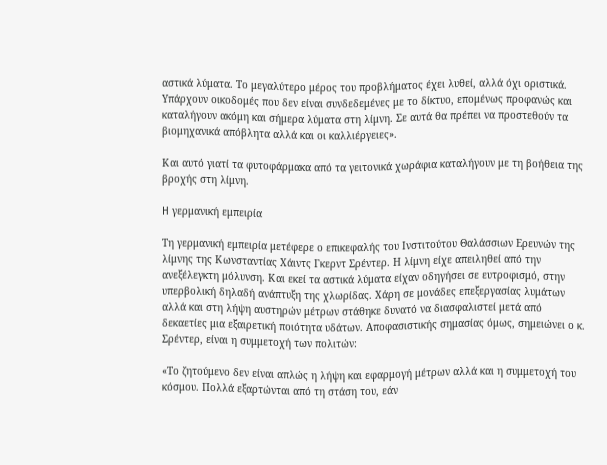αστικά λύματα. Το μεγαλύτερο μέρος του προβλήματος έχει λυθεί, αλλά όχι οριστικά. Υπάρχουν οικοδομές που δεν είναι συνδεδεμένες με το δίκτυο, επομένως προφανώς και καταλήγουν ακόμη και σήμερα λύματα στη λίμνη. Σε αυτά θα πρέπει να προστεθούν τα βιομηχανικά απόβλητα αλλά και οι καλλιέργειες».

Και αυτό γιατί τα φυτοφάρμακα από τα γειτονικά χωράφια καταλήγουν με τη βοήθεια της βροχής στη λίμνη.

H γερμανική εμπειρία

Τη γερμανική εμπειρία μετέφερε ο επικεφαλής του Ινστιτούτου Θαλάσσιων Ερευνών της λίμνης της Κωνσταντίας Χάιντς Γκερντ Σρέντερ. Η λίμνη είχε απειληθεί από την ανεξέλεγκτη μόλυνση. Και εκεί τα αστικά λύματα είχαν οδηγήσει σε ευτροφισμό, στην υπερβολική δηλαδή ανάπτυξη της χλωρίδας. Χάρη σε μονάδες επεξεργασίας λυμάτων αλλά και στη λήψη αυστηρών μέτρων στάθηκε δυνατό να διασφαλιστεί μετά από δεκαετίες μια εξαιρετική ποιότητα υδάτων. Αποφασιστικής σημασίας όμως, σημειώνει ο κ. Σρέντερ, είναι η συμμετοχή των πολιτών:

«Το ζητούμενο δεν είναι απλώς η λήψη και εφαρμογή μέτρων αλλά και η συμμετοχή του κόσμου. Πολλά εξαρτώνται από τη στάση του, εάν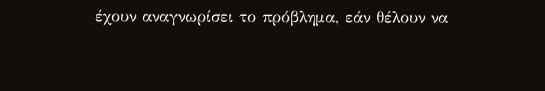έχουν αναγνωρίσει το πρόβλημα, εάν θέλουν να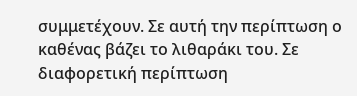συμμετέχουν. Σε αυτή την περίπτωση ο καθένας βάζει το λιθαράκι του. Σε διαφορετική περίπτωση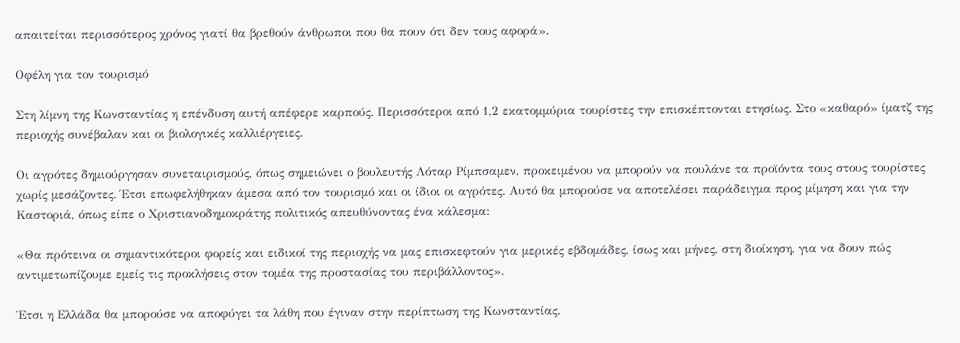απαιτείται περισσότερος χρόνος γιατί θα βρεθούν άνθρωποι που θα πουν ότι δεν τους αφορά».

Οφέλη για τον τουρισμό

Στη λίμνη της Κωνσταντίας η επένδυση αυτή απέφερε καρπούς. Περισσότεροι από 1,2 εκατομμύρια τουρίστες την επισκέπτονται ετησίως. Στο «καθαρό» ίματζ της περιοχής συνέβαλαν και οι βιολογικές καλλιέργειες.

Οι αγρότες δημιούργησαν συνεταιρισμούς, όπως σημειώνει ο βουλευτής Λόταρ Ρίμπσαμεν, προκειμένου να μπορούν να πουλάνε τα προϊόντα τους στους τουρίστες χωρίς μεσάζοντες. Έτσι επωφελήθηκαν άμεσα από τον τουρισμό και οι ίδιοι οι αγρότες. Αυτό θα μπορούσε να αποτελέσει παράδειγμα προς μίμηση και για την Καστοριά, όπως είπε ο Χριστιανοδημοκράτης πολιτικός απευθύνοντας ένα κάλεσμα:

«Θα πρότεινα οι σημαντικότεροι φορείς και ειδικοί της περιοχής να μας επισκεφτούν για μερικές εβδομάδες, ίσως και μήνες, στη διοίκηση, για να δουν πώς αντιμετωπίζουμε εμείς τις προκλήσεις στον τομέα της προστασίας του περιβάλλοντος».

Έτσι η Ελλάδα θα μπορούσε να αποφύγει τα λάθη που έγιναν στην περίπτωση της Κωνσταντίας.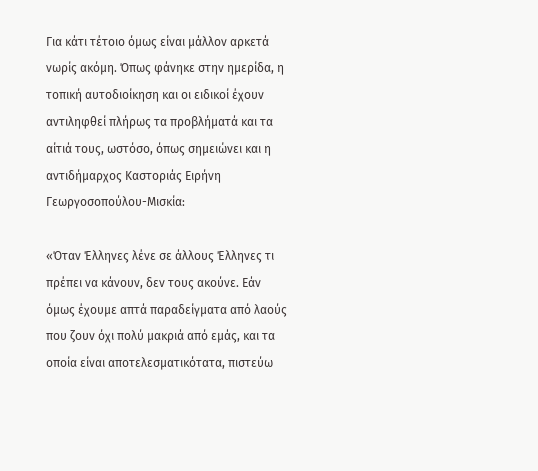Για κάτι τέτοιο όμως είναι μάλλον αρκετά νωρίς ακόμη. Όπως φάνηκε στην ημερίδα, η τοπική αυτοδιοίκηση και οι ειδικοί έχουν αντιληφθεί πλήρως τα προβλήματά και τα αίτιά τους, ωστόσο, όπως σημειώνει και η αντιδήμαρχος Καστοριάς Ειρήνη Γεωργοσοπούλου-Μισκία:

«Όταν Έλληνες λένε σε άλλους Έλληνες τι πρέπει να κάνουν, δεν τους ακούνε. Εάν όμως έχουμε απτά παραδείγματα από λαούς που ζουν όχι πολύ μακριά από εμάς, και τα οποία είναι αποτελεσματικότατα, πιστεύω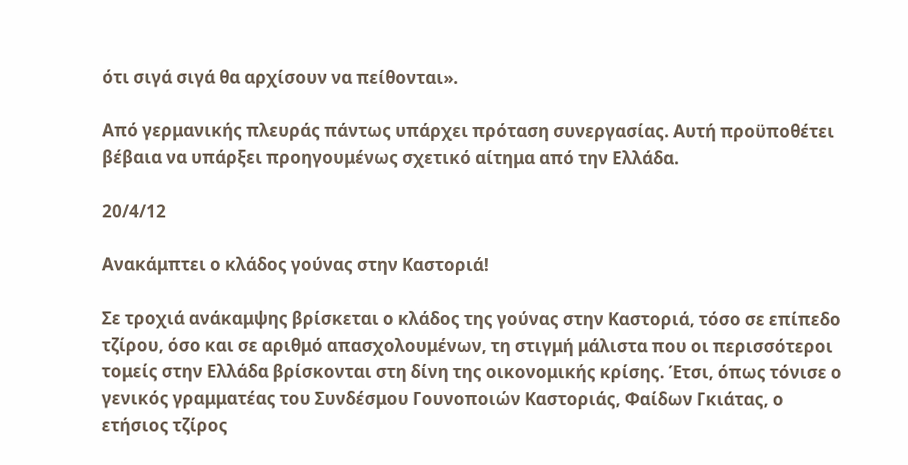ότι σιγά σιγά θα αρχίσουν να πείθονται».

Από γερμανικής πλευράς πάντως υπάρχει πρόταση συνεργασίας. Αυτή προϋποθέτει βέβαια να υπάρξει προηγουμένως σχετικό αίτημα από την Ελλάδα.

20/4/12

Ανακάμπτει ο κλάδος γούνας στην Καστοριά!

Σε τροχιά ανάκαμψης βρίσκεται ο κλάδος της γούνας στην Καστοριά, τόσο σε επίπεδο τζίρου, όσο και σε αριθμό απασχολουμένων, τη στιγμή μάλιστα που οι περισσότεροι τομείς στην Ελλάδα βρίσκονται στη δίνη της οικονομικής κρίσης. Έτσι, όπως τόνισε ο γενικός γραμματέας του Συνδέσμου Γουνοποιών Καστοριάς, Φαίδων Γκιάτας, ο ετήσιος τζίρος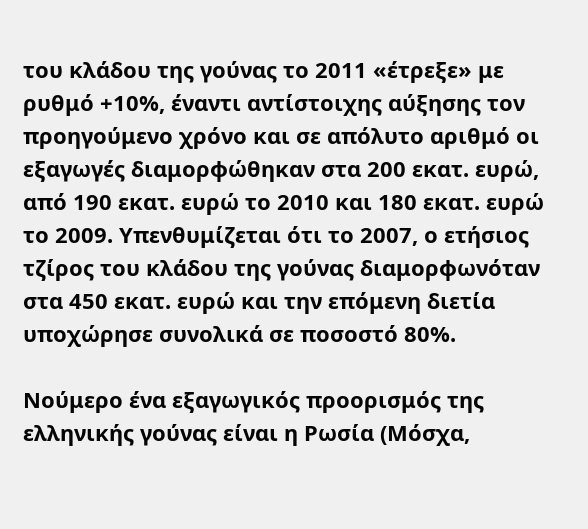του κλάδου της γούνας το 2011 «έτρεξε» με ρυθμό +10%, έναντι αντίστοιχης αύξησης τον προηγούμενο χρόνο και σε απόλυτο αριθμό οι εξαγωγές διαμορφώθηκαν στα 200 εκατ. ευρώ, από 190 εκατ. ευρώ το 2010 και 180 εκατ. ευρώ το 2009. Υπενθυμίζεται ότι το 2007, ο ετήσιος τζίρος του κλάδου της γούνας διαμορφωνόταν στα 450 εκατ. ευρώ και την επόμενη διετία υποχώρησε συνολικά σε ποσοστό 80%.

Νούμερο ένα εξαγωγικός προορισμός της ελληνικής γούνας είναι η Ρωσία (Μόσχα,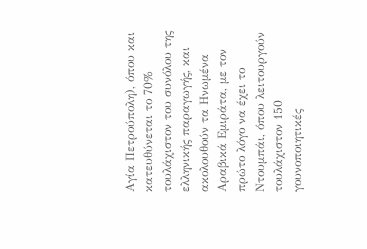Αγία Πετρούπολη), όπου και κατευθύνεται το 70% τουλάχιστον του συνόλου της ελληνικής παραγωγής, και ακολουθούν τα Ηνωμένα Αραβικά Εμιράτα, με τον πρώτο λόγο να έχει το Ντουμπάι, όπου λειτουργούν τουλάχιστον 150 γουνοποιητικές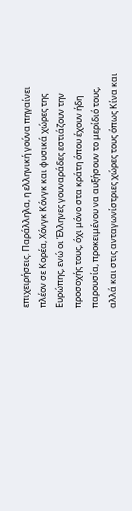επιχειρήσεις. Παράλληλα, η ελληνική γούνα πηγαίνει πλέον σε Κορέα, Χόνγκ Κόνγκ και φυσικά χώρες της Ευρώπης, ενώ οι Έλληνες γουναράδες εστιάζουν την προσοχής τους, όχι μόνο στα κράτη όπου έχουν ήδη παρουσία, προκειμένου να αυξήσουν το μερίδιό τους, αλλά και στις ανταγωνίστριες χώρες τους όπως Κίνα και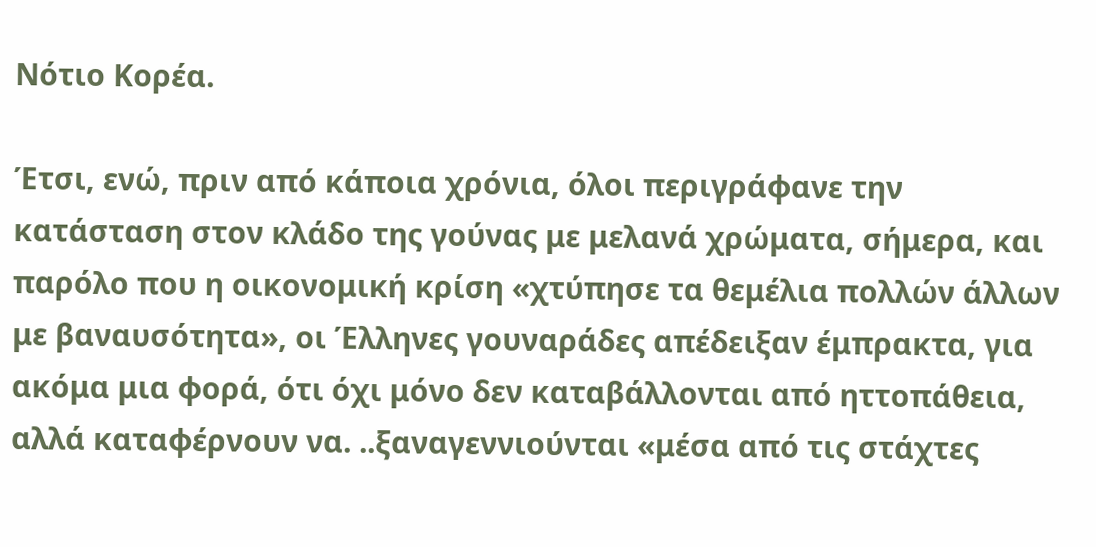Νότιο Κορέα.

Έτσι, ενώ, πριν από κάποια χρόνια, όλοι περιγράφανε την κατάσταση στον κλάδο της γούνας με μελανά χρώματα, σήμερα, και παρόλο που η οικονομική κρίση «χτύπησε τα θεμέλια πολλών άλλων με βαναυσότητα», οι Έλληνες γουναράδες απέδειξαν έμπρακτα, για ακόμα μια φορά, ότι όχι μόνο δεν καταβάλλονται από ηττοπάθεια, αλλά καταφέρνουν να. ..ξαναγεννιούνται «μέσα από τις στάχτες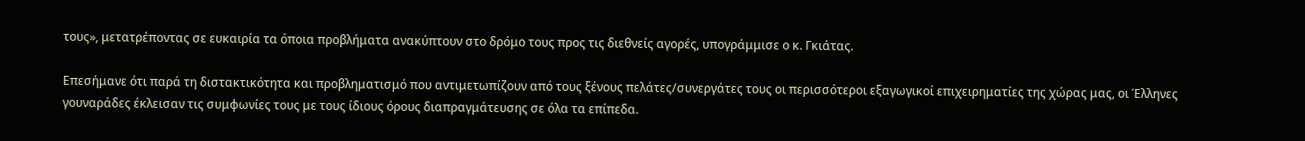τους», μετατρέποντας σε ευκαιρία τα όποια προβλήματα ανακύπτουν στο δρόμο τους προς τις διεθνείς αγορές, υπογράμμισε ο κ. Γκιάτας.

Επεσήμανε ότι παρά τη διστακτικότητα και προβληματισμό που αντιμετωπίζουν από τους ξένους πελάτες/συνεργάτες τους οι περισσότεροι εξαγωγικοί επιχειρηματίες της χώρας μας, οι Έλληνες γουναράδες έκλεισαν τις συμφωνίες τους με τους ίδιους όρους διαπραγμάτευσης σε όλα τα επίπεδα.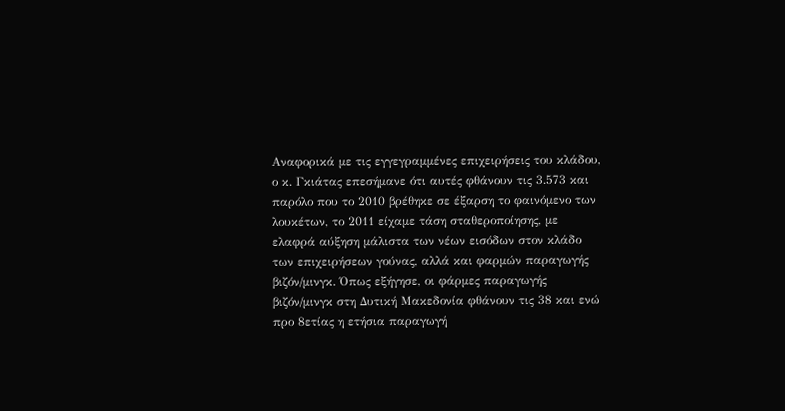Αναφορικά με τις εγγεγραμμένες επιχειρήσεις του κλάδου, ο κ. Γκιάτας επεσήμανε ότι αυτές φθάνουν τις 3.573 και παρόλο που το 2010 βρέθηκε σε έξαρση το φαινόμενο των λουκέτων, το 2011 είχαμε τάση σταθεροποίησης, με ελαφρά αύξηση μάλιστα των νέων εισόδων στον κλάδο των επιχειρήσεων γούνας, αλλά και φαρμών παραγωγής βιζόν/μινγκ. Όπως εξήγησε, οι φάρμες παραγωγής βιζόν/μινγκ στη Δυτική Μακεδονία φθάνουν τις 38 και ενώ προ 8ετίας η ετήσια παραγωγή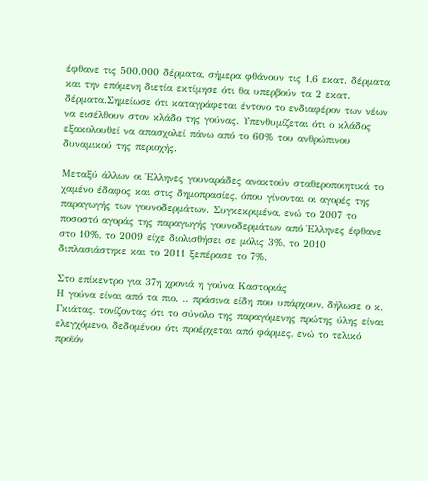έφθανε τις 500.000 δέρματα, σήμερα φθάνουν τις 1,6 εκατ. δέρματα και την επόμενη διετία εκτίμησε ότι θα υπερβούν τα 2 εκατ. δέρματα.Σημείωσε ότι καταγράφεται έντονο το ενδιαφέρον των νέων να εισέλθουν στον κλάδο της γούνας. Υπενθυμίζεται ότι ο κλάδος εξακολουθεί να απασχολεί πάνω από το 60% του ανθρώπινου δυναμικού της περιοχής.

Μεταξύ άλλων οι Έλληνες γουναράδες ανακτούν σταθεροποιητικά το χαμένο έδαφος και στις δημοπρασίες, όπου γίνονται οι αγορές της παραγωγής των γουνοδερμάτων. Συγκεκριμένα, ενώ το 2007 το ποσοστό αγοράς της παραγωγής γουνοδερμάτων από Έλληνες έφθανε στο 10%, το 2009 είχε διολισθήσει σε μόλις 3%, το 2010 διπλασιάστηκε και το 2011 ξεπέρασε το 7%.

Στο επίκεντρο για 37η χρονιά η γούνα Καστοριάς
Η γούνα είναι από τα πιο. .. πράσινα είδη που υπάρχουν, δήλωσε ο κ. Γκιάτας, τονίζοντας ότι το σύνολο της παραγόμενης πρώτης ύλης είναι ελεγχόμενο, δεδομένου ότι προέρχεται από φάρμες, ενώ το τελικό προϊόν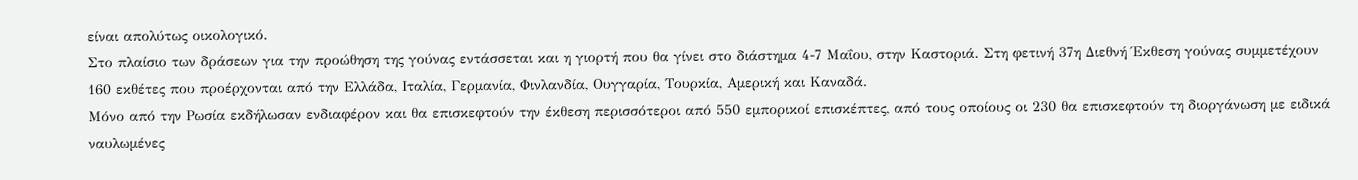είναι απολύτως οικολογικό.
Στο πλαίσιο των δράσεων για την προώθηση της γούνας εντάσσεται και η γιορτή που θα γίνει στο διάστημα 4-7 Μαΐου, στην Καστοριά. Στη φετινή 37η Διεθνή Έκθεση γούνας συμμετέχουν 160 εκθέτες που προέρχονται από την Ελλάδα, Ιταλία, Γερμανία, Φινλανδία, Ουγγαρία, Τουρκία, Αμερική και Καναδά.
Μόνο από την Ρωσία εκδήλωσαν ενδιαφέρον και θα επισκεφτούν την έκθεση περισσότεροι από 550 εμπορικοί επισκέπτες, από τους οποίους οι 230 θα επισκεφτούν τη διοργάνωση με ειδικά ναυλωμένες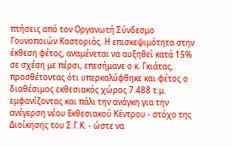πτήσεις από τον Οργανωτή Σύνδεσμο Γουνοποιών Καστοριάς. Η επισκεψιμότητα στην έκθεση φέτος, αναμένεται να αυξηθεί κατά 15% σε σχέση με πέρσι, επεσήμανε ο κ. Γκιάτας, προσθέτοντας ότι υπερκαλύφθηκε και φέτος ο διαθέσιμος εκθεσιακός χώρος 7.488 τ.μ. εμφανίζοντας και πάλι την ανάγκη για την ανέγερση νέου Εκθεσιακού Κέντρου - στόχο της Διοίκησης του Σ.Γ.Κ. - ώστε να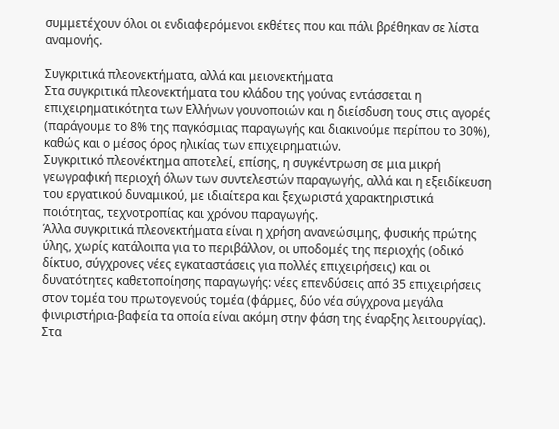συμμετέχουν όλοι οι ενδιαφερόμενοι εκθέτες που και πάλι βρέθηκαν σε λίστα αναμονής.

Συγκριτικά πλεονεκτήματα, αλλά και μειονεκτήματα
Στα συγκριτικά πλεονεκτήματα του κλάδου της γούνας εντάσσεται η επιχειρηματικότητα των Ελλήνων γουνοποιών και η διείσδυση τους στις αγορές (παράγουμε το 8% της παγκόσμιας παραγωγής και διακινούμε περίπου το 30%), καθώς και ο μέσος όρος ηλικίας των επιχειρηματιών.
Συγκριτικό πλεονέκτημα αποτελεί, επίσης, η συγκέντρωση σε μια μικρή γεωγραφική περιοχή όλων των συντελεστών παραγωγής, αλλά και η εξειδίκευση του εργατικού δυναμικού, με ιδιαίτερα και ξεχωριστά χαρακτηριστικά ποιότητας, τεχνοτροπίας και χρόνου παραγωγής.
Άλλα συγκριτικά πλεονεκτήματα είναι η χρήση ανανεώσιμης, φυσικής πρώτης ύλης, χωρίς κατάλοιπα για το περιβάλλον, οι υποδομές της περιοχής (οδικό δίκτυο, σύγχρονες νέες εγκαταστάσεις για πολλές επιχειρήσεις) και οι δυνατότητες καθετοποίησης παραγωγής: νέες επενδύσεις από 35 επιχειρήσεις στον τομέα του πρωτογενούς τομέα (φάρμες, δύο νέα σύγχρονα μεγάλα φινιριστήρια-βαφεία τα οποία είναι ακόμη στην φάση της έναρξης λειτουργίας).
Στα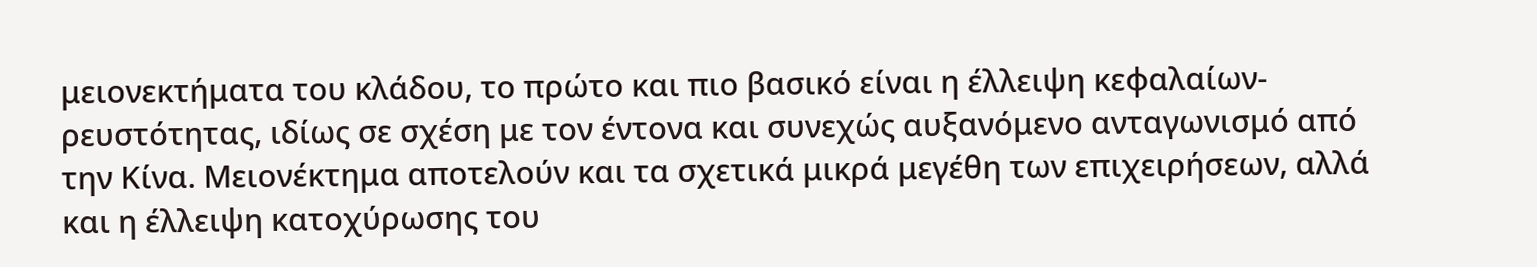μειονεκτήματα του κλάδου, το πρώτο και πιο βασικό είναι η έλλειψη κεφαλαίων-ρευστότητας, ιδίως σε σχέση με τον έντονα και συνεχώς αυξανόμενο ανταγωνισμό από την Κίνα. Μειονέκτημα αποτελούν και τα σχετικά μικρά μεγέθη των επιχειρήσεων, αλλά και η έλλειψη κατοχύρωσης του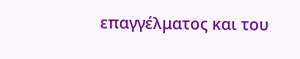επαγγέλματος και του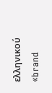ελληνικού «brand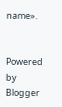name».


Powered by Blogger